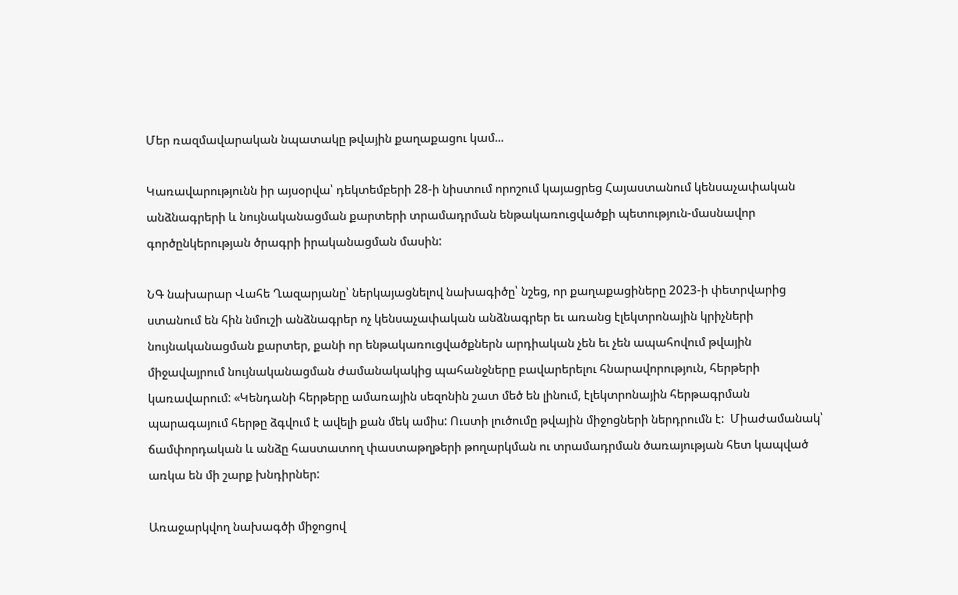Մեր ռազմավարական նպատակը թվային քաղաքացու կամ...

Կառավարությունն իր այսօրվա՝ դեկտեմբերի 28-ի նիստում որոշում կայացրեց Հայաստանում կենսաչափական անձնագրերի և նույնականացման քարտերի տրամադրման ենթակառուցվածքի պետություն-մասնավոր գործընկերության ծրագրի իրականացման մասին:

ՆԳ նախարար Վահե Ղազարյանը՝ ներկայացնելով նախագիծը՝ նշեց, որ քաղաքացիները 2023-ի փետրվարից ստանում են հին նմուշի անձնագրեր ոչ կենսաչափական անձնագրեր եւ առանց էլեկտրոնային կրիչների նույնականացման քարտեր, քանի որ ենթակառուցվածքներն արդիական չեն եւ չեն ապահովում թվային միջավայրում նույնականացման ժամանակակից պահանջները բավարերելու հնարավորություն, հերթերի կառավարում: «Կենդանի հերթերը ամառային սեզոնին շատ մեծ են լինում, էլեկտրոնային հերթագրման պարագայում հերթը ձգվում է ավելի քան մեկ ամիս: Ուստի լուծումը թվային միջոցների ներդրումն է:  Միաժամանակ՝ ճամփորդական և անձը հաստատող փաստաթղթերի թողարկման ու տրամադրման ծառայության հետ կապված առկա են մի շարք խնդիրներ:

Առաջարկվող նախագծի միջոցով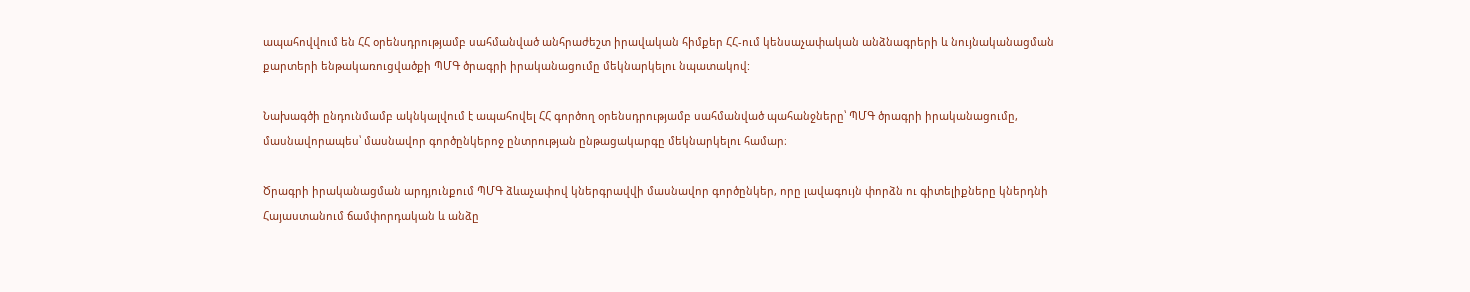ապահովվում են ՀՀ օրենսդրությամբ սահմանված անհրաժեշտ իրավական հիմքեր ՀՀ-ում կենսաչափական անձնագրերի և նույնականացման քարտերի ենթակառուցվածքի ՊՄԳ ծրագրի իրականացումը մեկնարկելու նպատակով:

Նախագծի ընդունմամբ ակնկալվում է ապահովել ՀՀ գործող օրենսդրությամբ սահմանված պահանջները՝ ՊՄԳ ծրագրի իրականացումը, մասնավորապես՝ մասնավոր գործընկերոջ ընտրության ընթացակարգը մեկնարկելու համար։

Ծրագրի իրականացման արդյունքում ՊՄԳ ձևաչափով կներգրավվի մասնավոր գործընկեր, որը լավագույն փորձն ու գիտելիքները կներդնի Հայաստանում ճամփորդական և անձը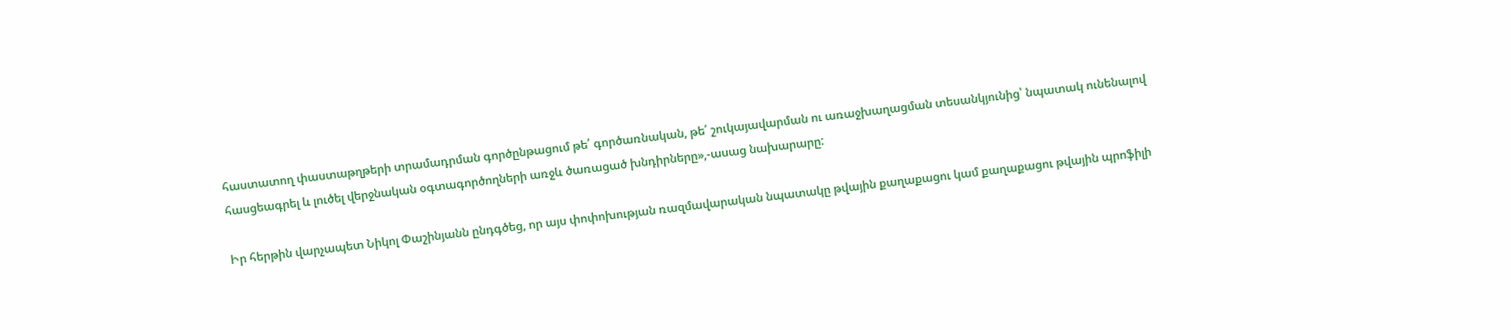հաստատող փաստաթղթերի տրամադրման գործընթացում թե՛ գործառնական, թե՛ շուկայավարման ու առաջխաղացման տեսանկյունից՝ նպատակ ունենալով հասցեագրել և լուծել վերջնական օգտագործողների առջև ծառացած խնդիրները»,-ասաց նախարարը:

Իր հերթին վարչապետ Նիկոլ Փաշինյանն ընդգծեց, որ այս փոփոխության ռազմավարական նպատակը թվային քաղաքացու կամ քաղաքացու թվային պրոֆիլի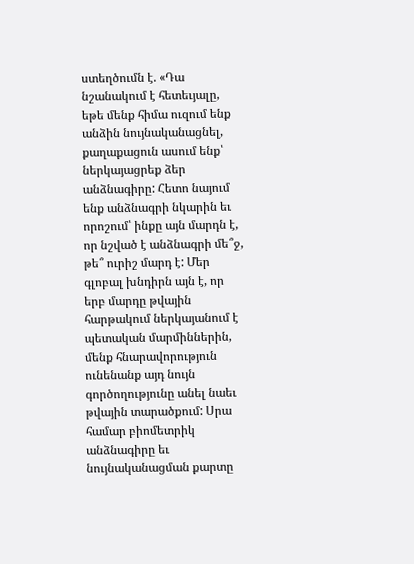ստեղծումն է. «Դա նշանակում է հետեւյալը, եթե մենք հիմա ուզում ենք անձին նույնականացնել, քաղաքացուն ասում ենք՝ ներկայացրեք ձեր անձնագիրը: Հետո նայում ենք անձնագրի նկարին եւ որոշում՝ ինքը այն մարդն է, որ նշված է անձնագրի մե՞ջ, թե՞ ուրիշ մարդ է: Մեր գլոբալ խնդիրն այն է, որ երբ մարդը թվային հարթակում ներկայանում է պետական մարմիններին, մենք հնարավորություն ունենանք այդ նույն գործողությունը անել նաեւ թվային տարածքում: Սրա համար բիոմետրիկ անձնագիրը եւ նույնականացման քարտը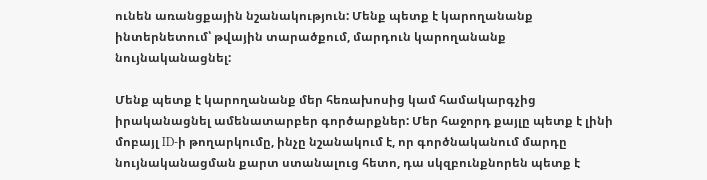ունեն առանցքային նշանակություն: Մենք պետք է կարողանանք ինտերնետում՝ թվային տարածքում, մարդուն կարողանանք նույնականացնել:

Մենք պետք է կարողանանք մեր հեռախոսից կամ համակարգչից իրականացնել ամենատարբեր գործարքներ: Մեր հաջորդ քայլը պետք է լինի մոբայլ ID-ի թողարկումը, ինչը նշանակում է, որ գործնականում մարդը նույնականացման քարտ ստանալուց հետո, դա սկզբունքնորեն պետք է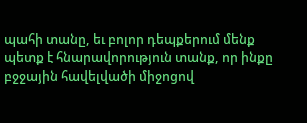պահի տանը, եւ բոլոր դեպքերում մենք պետք է հնարավորություն տանք, որ ինքը բջջային հավելվածի միջոցով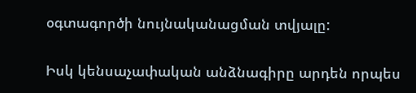օգտագործի նույնականացման տվյալը:

Իսկ կենսաչափական անձնագիրը արդեն որպես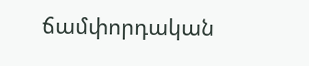ճամփորդական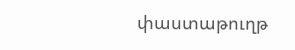փաստաթուղթ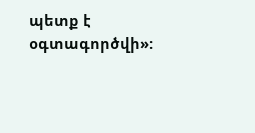պետք է օգտագործվի»: